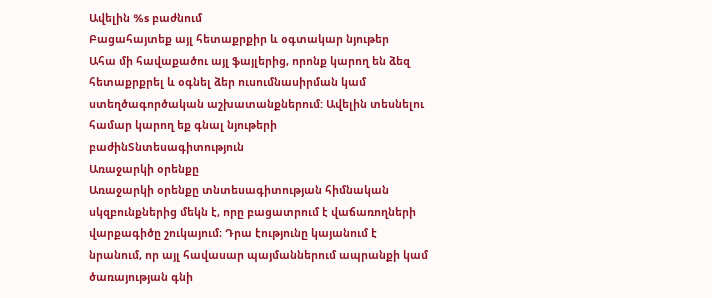Ավելին %s բաժնում
Բացահայտեք այլ հետաքրքիր և օգտակար նյութեր
Ահա մի հավաքածու այլ ֆայլերից, որոնք կարող են ձեզ հետաքրքրել և օգնել ձեր ուսումնասիրման կամ ստեղծագործական աշխատանքներում: Ավելին տեսնելու համար կարող եք գնալ նյութերի բաժինՏնտեսագիտություն
Առաջարկի օրենքը
Առաջարկի օրենքը տնտեսագիտության հիմնական սկզբունքներից մեկն է, որը բացատրում է վաճառողների վարքագիծը շուկայում։ Դրա էությունը կայանում է նրանում, որ այլ հավասար պայմաններում ապրանքի կամ ծառայության գնի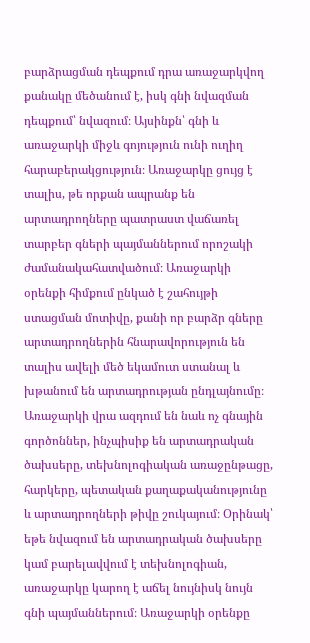բարձրացման դեպքում դրա առաջարկվող քանակը մեծանում է, իսկ գնի նվազման դեպքում՝ նվազում։ Այսինքն՝ գնի և առաջարկի միջև գոյություն ունի ուղիղ հարաբերակցություն։ Առաջարկը ցույց է տալիս, թե որքան ապրանք են արտադրողները պատրաստ վաճառել տարբեր գների պայմաններում որոշակի ժամանակահատվածում։ Առաջարկի օրենքի հիմքում ընկած է շահույթի ստացման մոտիվը, քանի որ բարձր գները արտադրողներին հնարավորություն են տալիս ավելի մեծ եկամուտ ստանալ և խթանում են արտադրության ընդլայնումը։ Առաջարկի վրա ազդում են նաև ոչ գնային գործոններ, ինչպիսիք են արտադրական ծախսերը, տեխնոլոգիական առաջընթացը, հարկերը, պետական քաղաքականությունը և արտադրողների թիվը շուկայում։ Օրինակ՝ եթե նվազում են արտադրական ծախսերը կամ բարելավվում է տեխնոլոգիան, առաջարկը կարող է աճել նույնիսկ նույն գնի պայմաններում։ Առաջարկի օրենքը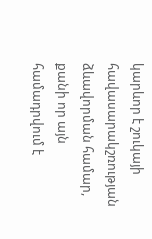կարևոր է շուկայի հավասարակշռության ձևավորման համար, քանի որ այն համադրվում է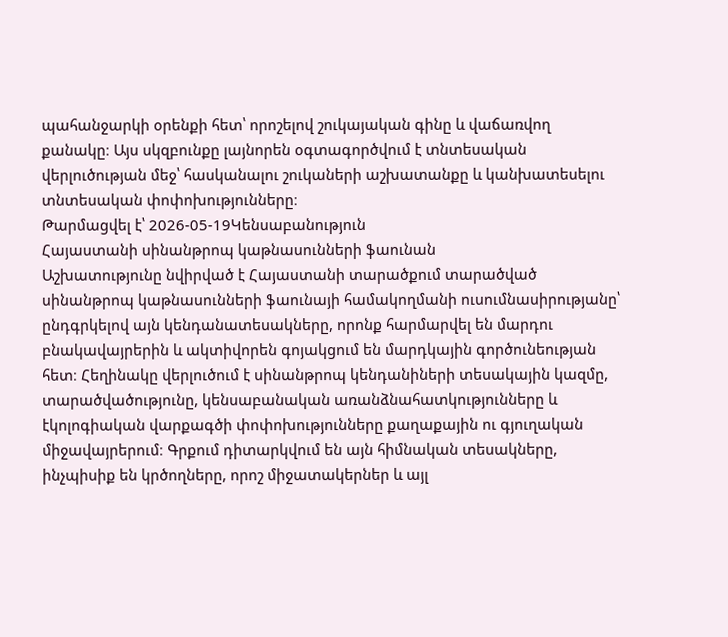պահանջարկի օրենքի հետ՝ որոշելով շուկայական գինը և վաճառվող քանակը։ Այս սկզբունքը լայնորեն օգտագործվում է տնտեսական վերլուծության մեջ՝ հասկանալու շուկաների աշխատանքը և կանխատեսելու տնտեսական փոփոխությունները։
Թարմացվել է՝ 2026-05-19Կենսաբանություն
Հայաստանի սինանթրոպ կաթնասունների ֆաունան
Աշխատությունը նվիրված է Հայաստանի տարածքում տարածված սինանթրոպ կաթնասունների ֆաունայի համակողմանի ուսումնասիրությանը՝ ընդգրկելով այն կենդանատեսակները, որոնք հարմարվել են մարդու բնակավայրերին և ակտիվորեն գոյակցում են մարդկային գործունեության հետ։ Հեղինակը վերլուծում է սինանթրոպ կենդանիների տեսակային կազմը, տարածվածությունը, կենսաբանական առանձնահատկությունները և էկոլոգիական վարքագծի փոփոխությունները քաղաքային ու գյուղական միջավայրերում։ Գրքում դիտարկվում են այն հիմնական տեսակները, ինչպիսիք են կրծողները, որոշ միջատակերներ և այլ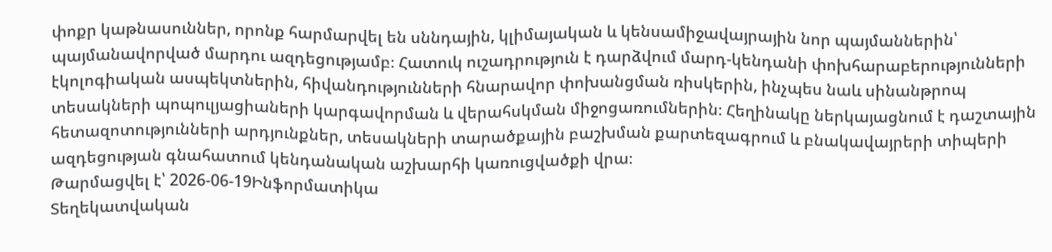փոքր կաթնասուններ, որոնք հարմարվել են սննդային, կլիմայական և կենսամիջավայրային նոր պայմաններին՝ պայմանավորված մարդու ազդեցությամբ։ Հատուկ ուշադրություն է դարձվում մարդ-կենդանի փոխհարաբերությունների էկոլոգիական ասպեկտներին, հիվանդությունների հնարավոր փոխանցման ռիսկերին, ինչպես նաև սինանթրոպ տեսակների պոպուլյացիաների կարգավորման և վերահսկման միջոցառումներին։ Հեղինակը ներկայացնում է դաշտային հետազոտությունների արդյունքներ, տեսակների տարածքային բաշխման քարտեզագրում և բնակավայրերի տիպերի ազդեցության գնահատում կենդանական աշխարհի կառուցվածքի վրա։
Թարմացվել է՝ 2026-06-19Ինֆորմատիկա
Տեղեկատվական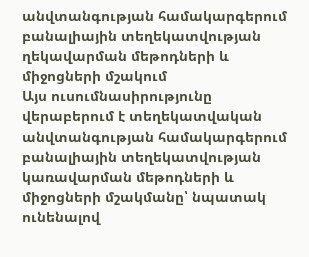անվտանգության համակարգերում բանալիային տեղեկատվության ղեկավարման մեթոդների և միջոցների մշակում
Այս ուսումնասիրությունը վերաբերում է տեղեկատվական անվտանգության համակարգերում բանալիային տեղեկատվության կառավարման մեթոդների և միջոցների մշակմանը՝ նպատակ ունենալով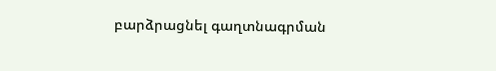բարձրացնել գաղտնագրման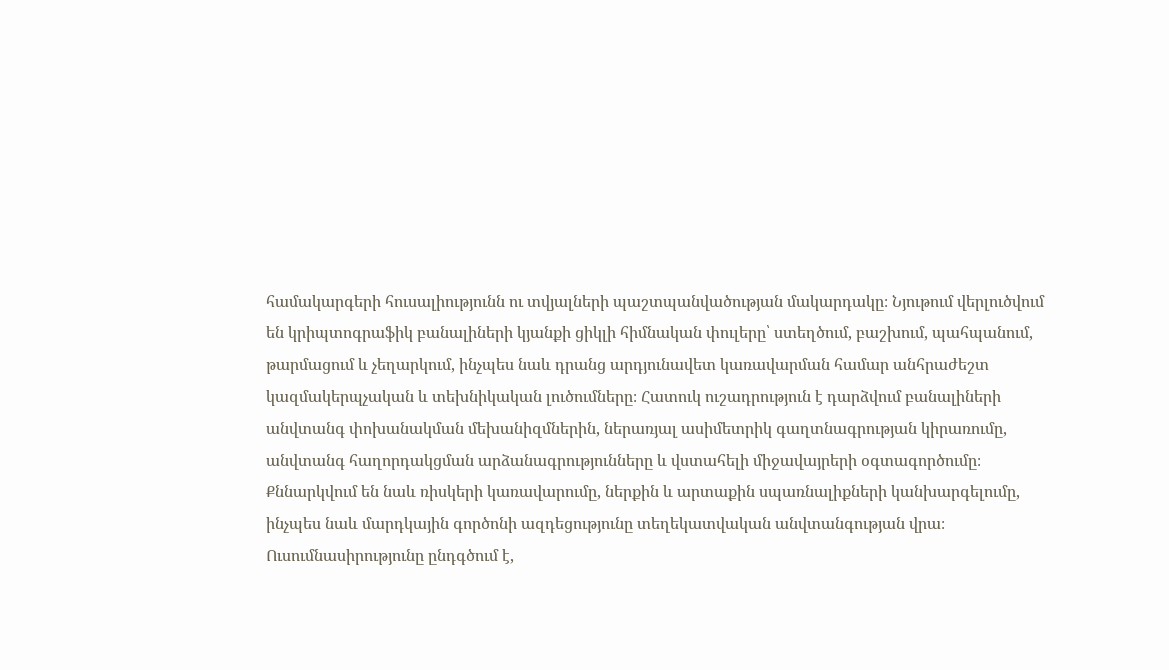համակարգերի հուսալիությունն ու տվյալների պաշտպանվածության մակարդակը։ Նյութում վերլուծվում են կրիպտոգրաֆիկ բանալիների կյանքի ցիկլի հիմնական փուլերը՝ ստեղծում, բաշխում, պահպանում, թարմացում և չեղարկում, ինչպես նաև դրանց արդյունավետ կառավարման համար անհրաժեշտ կազմակերպչական և տեխնիկական լուծումները։ Հատուկ ուշադրություն է դարձվում բանալիների անվտանգ փոխանակման մեխանիզմներին, ներառյալ ասիմետրիկ գաղտնագրության կիրառումը, անվտանգ հաղորդակցման արձանագրությունները և վստահելի միջավայրերի օգտագործումը։ Քննարկվում են նաև ռիսկերի կառավարումը, ներքին և արտաքին սպառնալիքների կանխարգելումը, ինչպես նաև մարդկային գործոնի ազդեցությունը տեղեկատվական անվտանգության վրա։ Ուսումնասիրությունը ընդգծում է,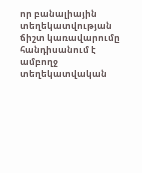որ բանալիային տեղեկատվության ճիշտ կառավարումը հանդիսանում է ամբողջ տեղեկատվական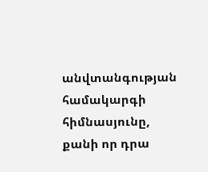անվտանգության համակարգի հիմնասյունը, քանի որ դրա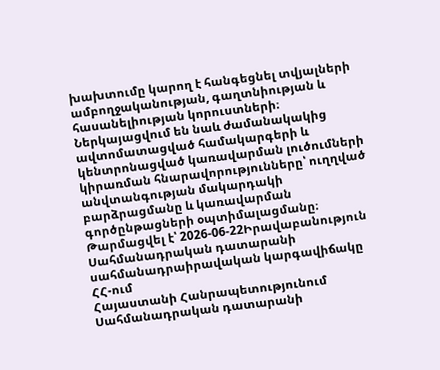խախտումը կարող է հանգեցնել տվյալների ամբողջականության, գաղտնիության և հասանելիության կորուստների։ Ներկայացվում են նաև ժամանակակից ավտոմատացված համակարգերի և կենտրոնացված կառավարման լուծումների կիրառման հնարավորությունները՝ ուղղված անվտանգության մակարդակի բարձրացմանը և կառավարման գործընթացների օպտիմալացմանը։
Թարմացվել է՝ 2026-06-22Իրավաբանություն
Սահմանադրական դատարանի սահմանադրաիրավական կարգավիճակը ՀՀ-ում
Հայաստանի Հանրապետությունում Սահմանադրական դատարանի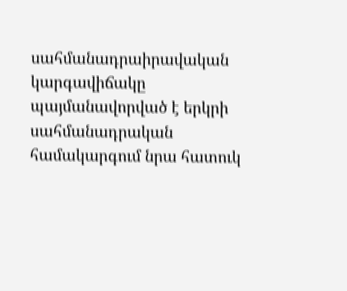սահմանադրաիրավական կարգավիճակը պայմանավորված է երկրի սահմանադրական համակարգում նրա հատուկ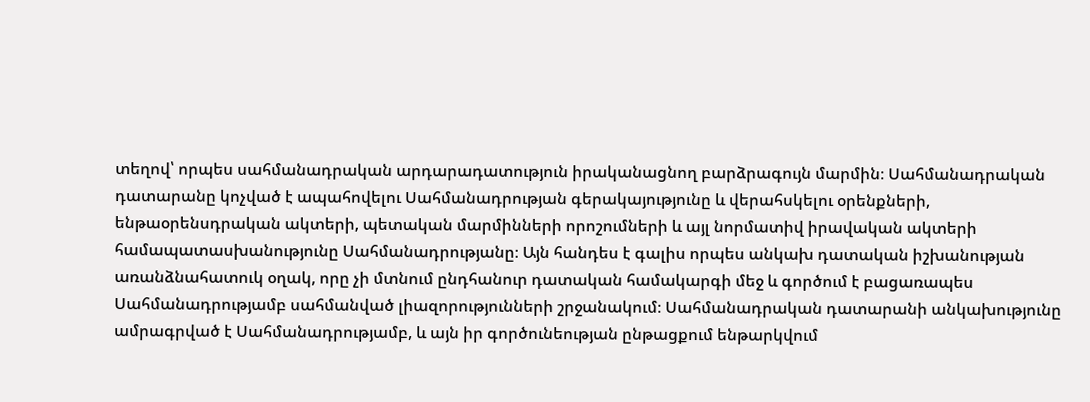տեղով՝ որպես սահմանադրական արդարադատություն իրականացնող բարձրագույն մարմին։ Սահմանադրական դատարանը կոչված է ապահովելու Սահմանադրության գերակայությունը և վերահսկելու օրենքների, ենթաօրենսդրական ակտերի, պետական մարմինների որոշումների և այլ նորմատիվ իրավական ակտերի համապատասխանությունը Սահմանադրությանը։ Այն հանդես է գալիս որպես անկախ դատական իշխանության առանձնահատուկ օղակ, որը չի մտնում ընդհանուր դատական համակարգի մեջ և գործում է բացառապես Սահմանադրությամբ սահմանված լիազորությունների շրջանակում։ Սահմանադրական դատարանի անկախությունը ամրագրված է Սահմանադրությամբ, և այն իր գործունեության ընթացքում ենթարկվում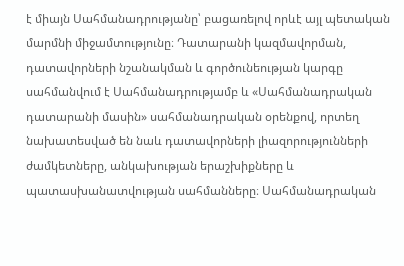է միայն Սահմանադրությանը՝ բացառելով որևէ այլ պետական մարմնի միջամտությունը։ Դատարանի կազմավորման, դատավորների նշանակման և գործունեության կարգը սահմանվում է Սահմանադրությամբ և «Սահմանադրական դատարանի մասին» սահմանադրական օրենքով, որտեղ նախատեսված են նաև դատավորների լիազորությունների ժամկետները, անկախության երաշխիքները և պատասխանատվության սահմանները։ Սահմանադրական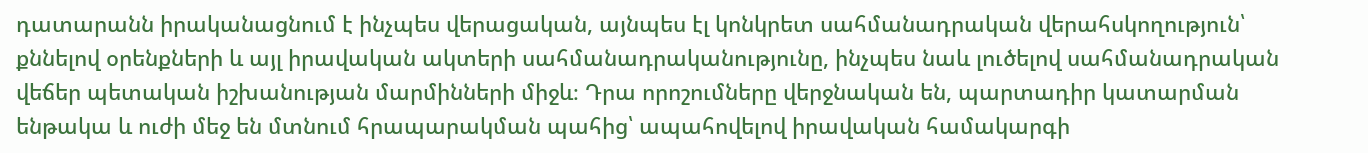դատարանն իրականացնում է ինչպես վերացական, այնպես էլ կոնկրետ սահմանադրական վերահսկողություն՝ քննելով օրենքների և այլ իրավական ակտերի սահմանադրականությունը, ինչպես նաև լուծելով սահմանադրական վեճեր պետական իշխանության մարմինների միջև։ Դրա որոշումները վերջնական են, պարտադիր կատարման ենթակա և ուժի մեջ են մտնում հրապարակման պահից՝ ապահովելով իրավական համակարգի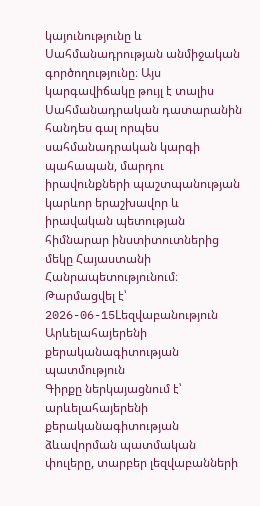կայունությունը և Սահմանադրության անմիջական գործողությունը։ Այս կարգավիճակը թույլ է տալիս Սահմանադրական դատարանին հանդես գալ որպես սահմանադրական կարգի պահապան, մարդու իրավունքների պաշտպանության կարևոր երաշխավոր և իրավական պետության հիմնարար ինստիտուտներից մեկը Հայաստանի Հանրապետությունում։
Թարմացվել է՝ 2026-06-15Lեզվաբանություն
Արևելահայերենի քերականագիտության պատմություն
Գիրքը ներկայացնում է՝ արևելահայերենի քերականագիտության ձևավորման պատմական փուլերը, տարբեր լեզվաբանների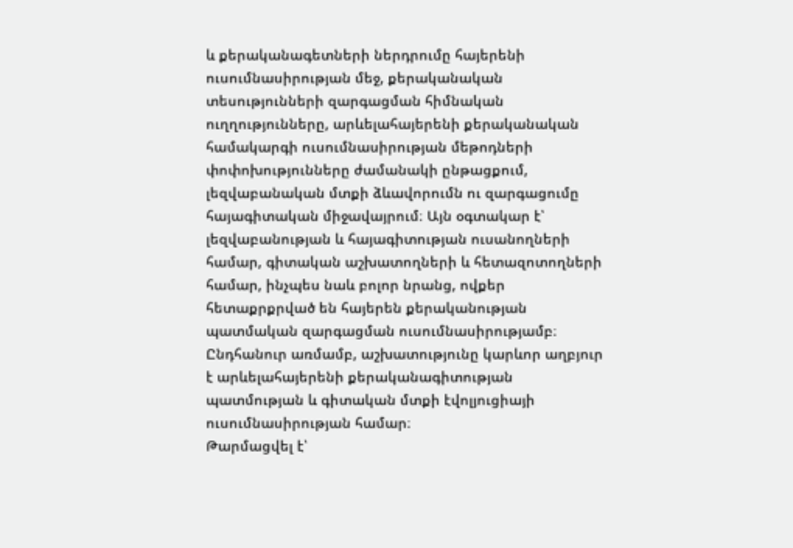և քերականագետների ներդրումը հայերենի ուսումնասիրության մեջ, քերականական տեսությունների զարգացման հիմնական ուղղությունները, արևելահայերենի քերականական համակարգի ուսումնասիրության մեթոդների փոփոխությունները ժամանակի ընթացքում, լեզվաբանական մտքի ձևավորումն ու զարգացումը հայագիտական միջավայրում։ Այն օգտակար է՝ լեզվաբանության և հայագիտության ուսանողների համար, գիտական աշխատողների և հետազոտողների համար, ինչպես նաև բոլոր նրանց, ովքեր հետաքրքրված են հայերեն քերականության պատմական զարգացման ուսումնասիրությամբ։ Ընդհանուր առմամբ, աշխատությունը կարևոր աղբյուր է արևելահայերենի քերականագիտության պատմության և գիտական մտքի էվոլյուցիայի ուսումնասիրության համար։
Թարմացվել է՝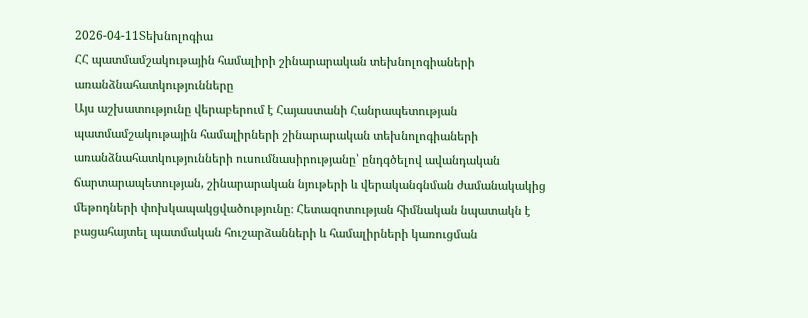2026-04-11Տեխնոլոգիա
ՀՀ պատմամշակութային համալիրի շինարարական տեխնոլոգիաների առանձնահատկությունները
Այս աշխատությունը վերաբերում է Հայաստանի Հանրապետության պատմամշակութային համալիրների շինարարական տեխնոլոգիաների առանձնահատկությունների ուսումնասիրությանը՝ ընդգծելով ավանդական ճարտարապետության, շինարարական նյութերի և վերականգնման ժամանակակից մեթոդների փոխկապակցվածությունը։ Հետազոտության հիմնական նպատակն է բացահայտել պատմական հուշարձանների և համալիրների կառուցման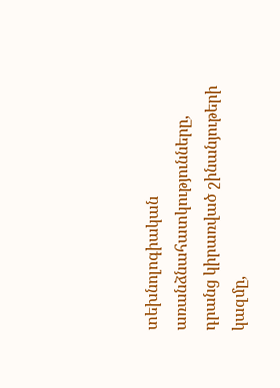տեխնոլոգիական առանձնահատկությունները, դրանց կիրառված շինանյութերի կազմը,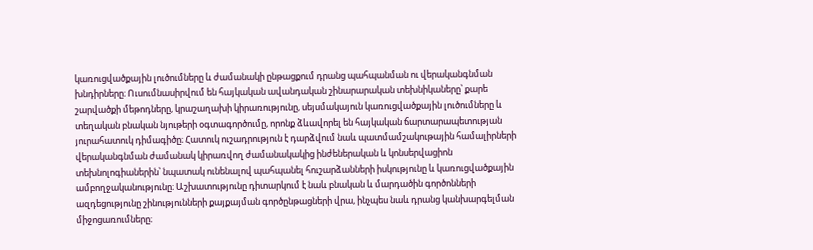կառուցվածքային լուծումները և ժամանակի ընթացքում դրանց պահպանման ու վերականգնման խնդիրները։ Ուսումնասիրվում են հայկական ավանդական շինարարական տեխնիկաները՝ քարե շարվածքի մեթոդները, կրաշաղախի կիրառությունը, սեյսմակայուն կառուցվածքային լուծումները և տեղական բնական նյութերի օգտագործումը, որոնք ձևավորել են հայկական ճարտարապետության յուրահատուկ դիմագիծը։ Հատուկ ուշադրություն է դարձվում նաև պատմամշակութային համալիրների վերականգնման ժամանակ կիրառվող ժամանակակից ինժեներական և կոնսերվացիոն տեխնոլոգիաներին՝ նպատակ ունենալով պահպանել հուշարձանների իսկությունը և կառուցվածքային ամբողջականությունը։ Աշխատությունը դիտարկում է նաև բնական և մարդածին գործոնների ազդեցությունը շինությունների քայքայման գործընթացների վրա, ինչպես նաև դրանց կանխարգելման միջոցառումները։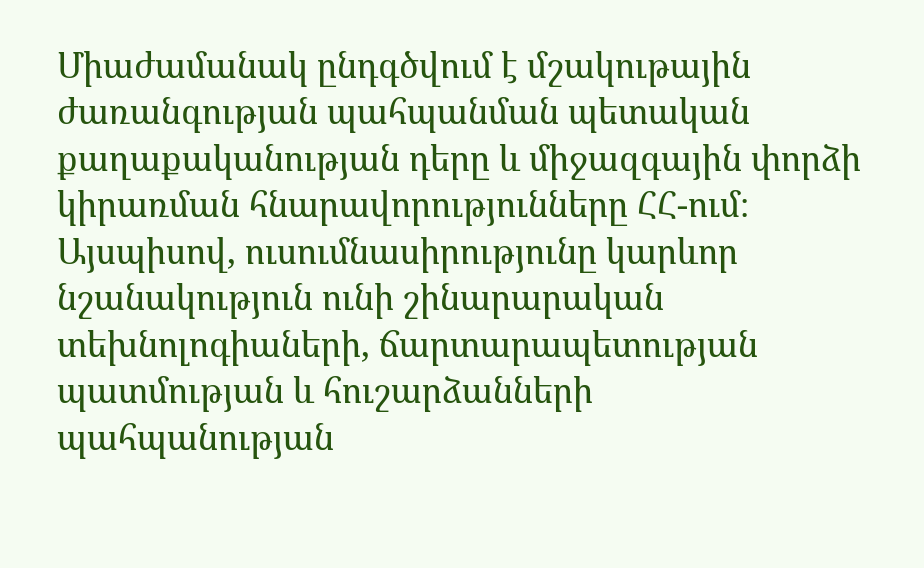Միաժամանակ ընդգծվում է մշակութային ժառանգության պահպանման պետական քաղաքականության դերը և միջազգային փորձի կիրառման հնարավորությունները ՀՀ-ում։ Այսպիսով, ուսումնասիրությունը կարևոր նշանակություն ունի շինարարական տեխնոլոգիաների, ճարտարապետության պատմության և հուշարձանների պահպանության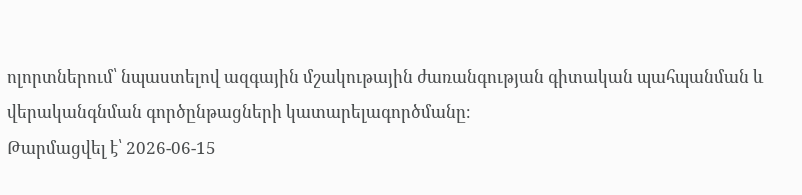ոլորտներում՝ նպաստելով ազգային մշակութային ժառանգության գիտական պահպանման և վերականգնման գործընթացների կատարելագործմանը։
Թարմացվել է՝ 2026-06-15